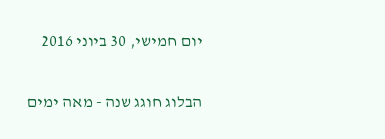יום חמישי, 30 ביוני 2016

הבלוג חוגג שנה - מאה ימים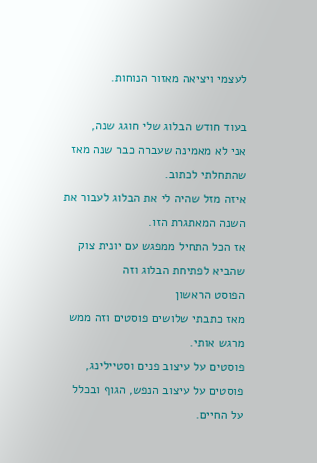לעצמי ויציאה מאזור הנוחות.

בעוד חודש הבלוג שלי חוגג שנה,
אני לא מאמינה שעברה כבר שנה מאז שהתחלתי לכתוב.
איזה מזל שהיה לי את הבלוג לעבור את השנה המאתגרת הזו.
אז הכל התחיל ממפגש עם יונית צוק שהביא לפתיחת הבלוג וזה
הפוסט הראשון
מאז כתבתי שלושים פוסטים וזה ממש מרגש אותי.
פוסטים על עיצוב פנים וסטיילינג, פוסטים על עיצוב הנפש, הגוף ובכלל על החיים.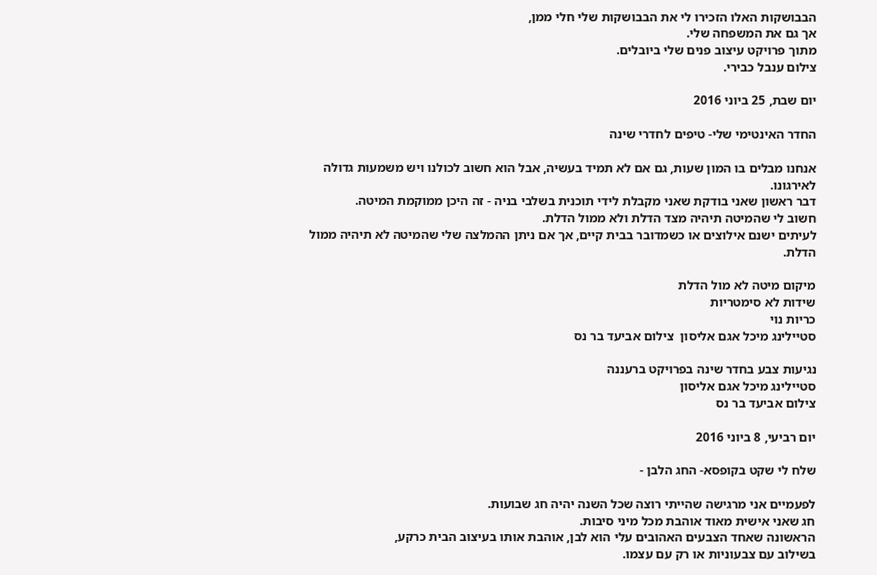הבבושקות האלו הזכירו לי את הבבושקות שלי חלי ממן,
אך גם את המשפחה שלי.
מתוך פרויקט עיצוב פנים שלי ביובלים.
צילום ענבל כבירי.

יום שבת, 25 ביוני 2016

החדר האינטימי שלי- טיפים לחדרי שינה

אנחנו מבלים בו המון שעות, גם אם לא תמיד בעשיה, אבל הוא חשוב לכולנו ויש משמעות גדולה לאירגונו.
דבר ראשון שאני בודקת שאני מקבלת לידי תוכנית בשלבי בניה - זה היכן ממוקמת המיטה.
חשוב לי שהמיטה תיהיה מצד הדלת ולא ממול הדלת.
לעיתים ישנם אילוצים או כשמדובר בבית קיים, אך אם ניתן ההמלצה שלי שהמיטה לא תיהיה ממול הדלת.

מיקום מיטה לא מול הדלת
שידות לא סימטריות
כריות נוי
סטיילינג מיכל אגם אליסון  צילום אביעד בר נס

נגיעות צבע בחדר שינה בפרויקט ברעננה
סטיילינג מיכל אגם אליסון
צילום אביעד בר נס

יום רביעי, 8 ביוני 2016

שלח לי שקט בקופסא- החג הלבן -

לפעמיים אני מרגישה שהייתי רוצה שכל השנה יהיה חג שבועות.
חג שאני אישית מאוד אוהבת מכל מיני סיבות.
הראשונה שאחד הצבעים האהובים עלי הוא לבן, אוהבת אותו בעיצוב הבית כרקע,
בשילוב עם צבעוניות או רק עם עצמו.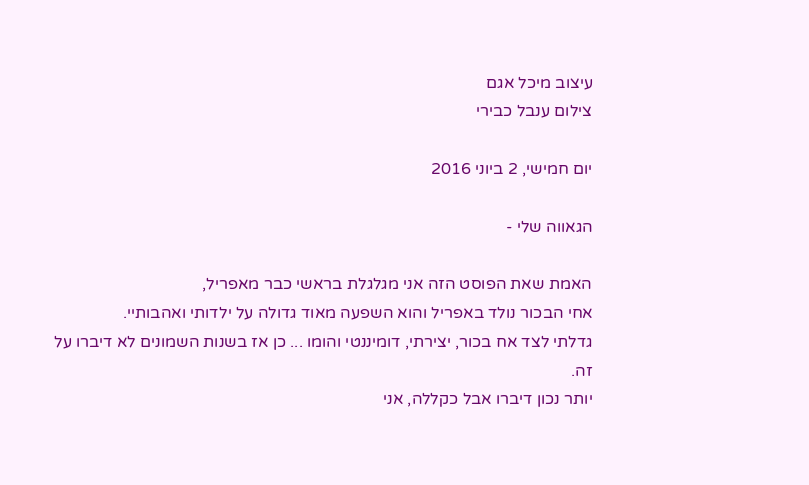עיצוב מיכל אגם
צילום ענבל כבירי

יום חמישי, 2 ביוני 2016

הגאווה שלי -

האמת שאת הפוסט הזה אני מגלגלת בראשי כבר מאפריל,
אחי הבכור נולד באפריל והוא השפעה מאוד גדולה על ילדותי ואהבותיי.
גדלתי לצד אח בכור, יצירתי, דומיננטי והומו ... כן אז בשנות השמונים לא דיברו על זה.
יותר נכון דיברו אבל כקללה, אני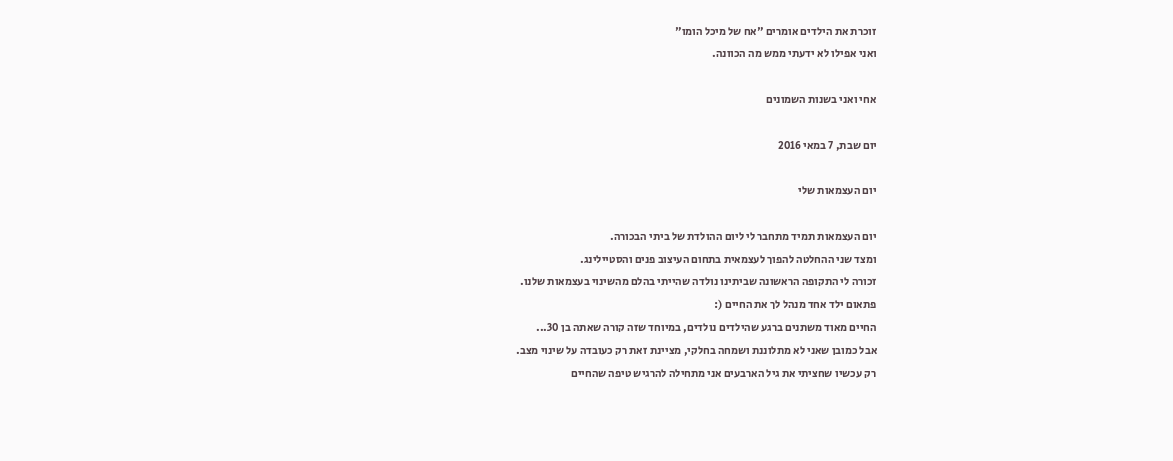זוכרת את הילדים אומרים "אח של מיכל הומו"
ואני אפילו לא ידעתי ממש מה הכוונה.

אחי ואני בשנות השמונים

יום שבת, 7 במאי 2016

יום העצמאות שלי

יום העצמאות תמיד מתחבר לי ליום ההולדת של ביתי הבכורה.
ומצד שני ההחלטה להפוך לעצמאית בתחום העיצוב פנים והסטיילינג.
זכורה לי התקופה הראשונה שביתינו נולדה שהייתי בהלם מהשינוי בעצמאות שלנו.
פתאום ילד אחד מנהל לך את החיים (:
החיים מאוד משתנים ברגע שהילדים נולדים, במיוחד שזה קורה שאתה בן 30...
אבל כמובן שאני לא מתלוננת ושמחה בחלקי, מציינת זאת רק כעובדה על שינוי מצב.
רק עכשיו שחציתי את גיל הארבעים אני מתחילה להרגיש טיפה שהחיים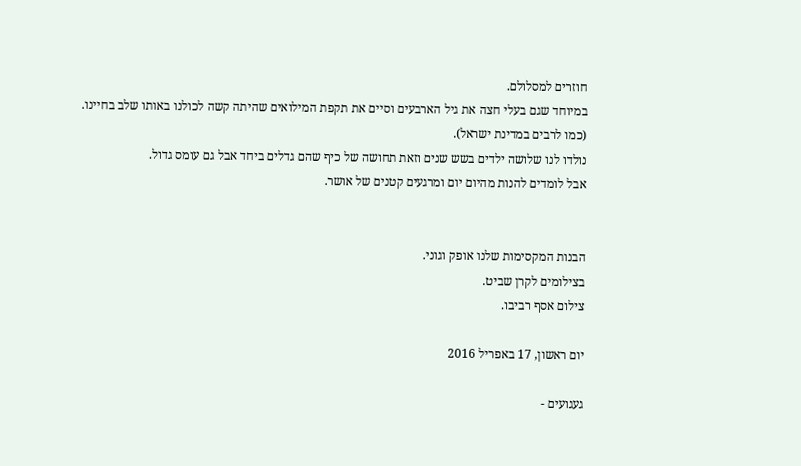חוזרים למסלולם.
במיוחד שגם בעלי חצה את גיל הארבעים וסיים את תקפת המילואים שהיתה קשה לכולנו באותו שלב בחיינו.
(כמו לרבים במדינת ישראל).
נולדו לנו שלושה ילדים בשש שנים וזאת תחושה של כיף שהם גדלים ביחד אבל גם עומס גדול.
אבל לומדים להנות מהיום יום ומרגעים קטנים של אושר.


הבנות המקסימות שלנו אופק וגוני.
בצילומים לקרן שביט.
צילום אסף רביבו.

יום ראשון, 17 באפריל 2016

געגועים -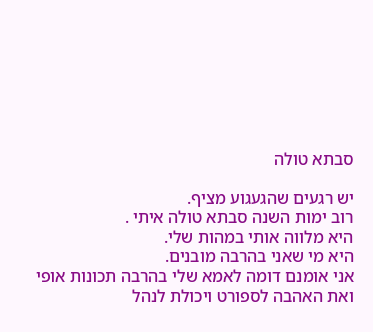סבתא טולה

יש רגעים שהגעגוע מציף.
רוב ימות השנה סבתא טולה איתי .
היא מלווה אותי במהות שלי.
היא מי שאני בהרבה מובנים.
אני אומנם דומה לאמא שלי בהרבה תכונות אופי ואת האהבה לספורט ויכולת לנהל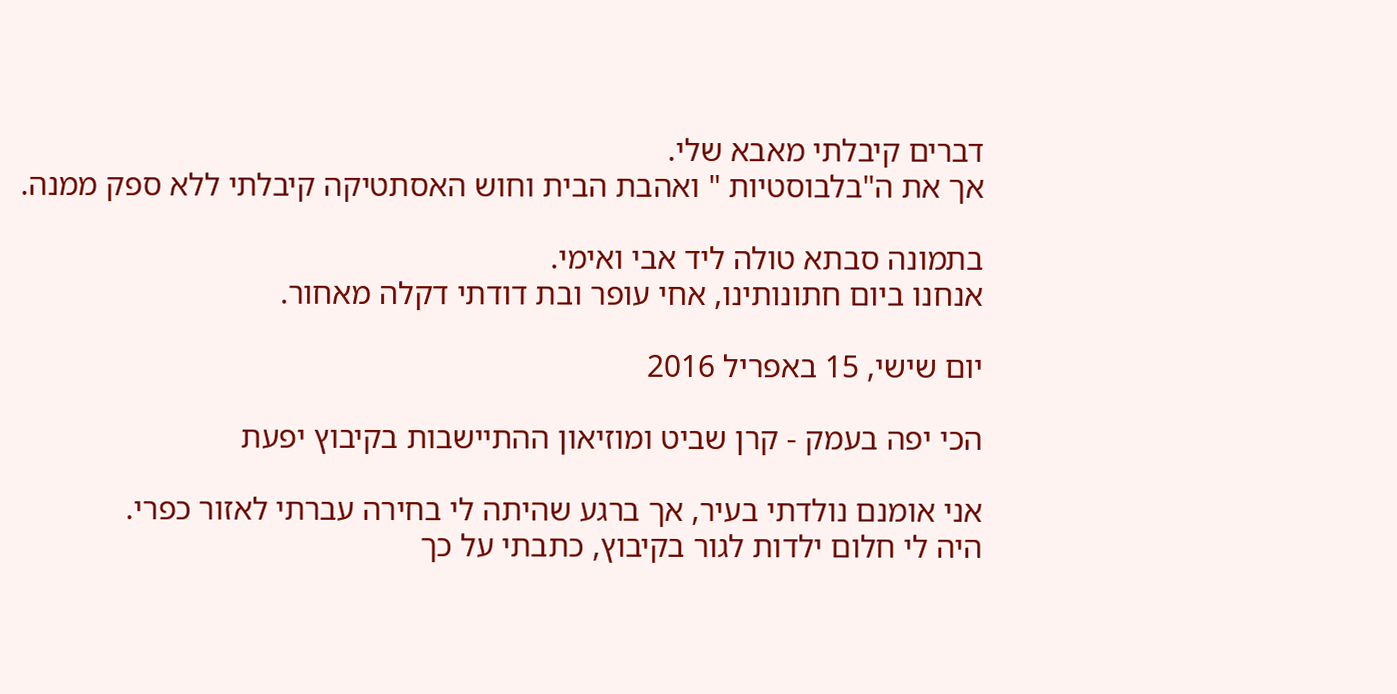דברים קיבלתי מאבא שלי.
אך את ה"בלבוסטיות " ואהבת הבית וחוש האסתטיקה קיבלתי ללא ספק ממנה.

בתמונה סבתא טולה ליד אבי ואימי.
אנחנו ביום חתונותינו, אחי עופר ובת דודתי דקלה מאחור.

יום שישי, 15 באפריל 2016

הכי יפה בעמק - קרן שביט ומוזיאון ההתיישבות בקיבוץ יפעת

אני אומנם נולדתי בעיר, אך ברגע שהיתה לי בחירה עברתי לאזור כפרי.
היה לי חלום ילדות לגור בקיבוץ, כתבתי על כך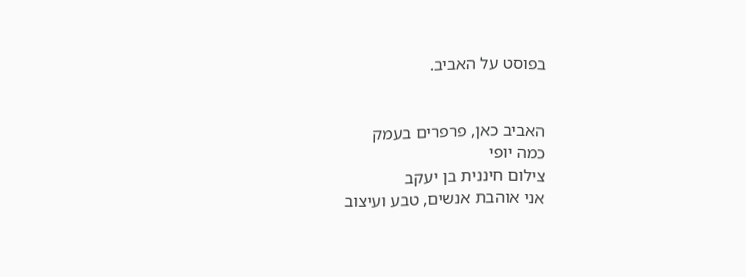בפוסט על האביב.


האביב כאן, פרפרים בעמק
כמה יופי
צילום חיננית בן יעקב
אני אוהבת אנשים, טבע ועיצוב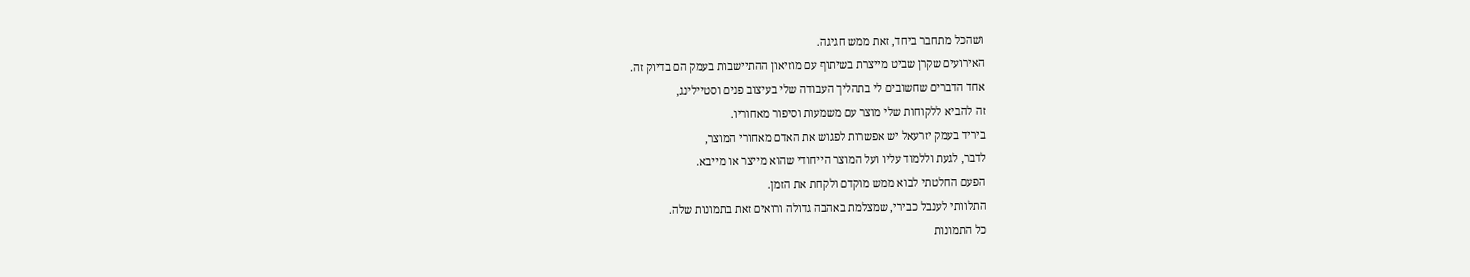ושהכל מתחבר ביחד, זאת ממש חגיגה.
האירועים שקרן שביט מייצרת בשיתוף עם מוזיאון ההתיישבות בעמק הם בדיוק זה.
אחד הדברים שחשובים לי בתהליך העבודה שלי בעיצוב פנים וסטיילינג,
זה להביא ללקוחות שלי מוצר עם משמעות וסיפור מאחוריו.
ביריד בעמק יזרעאל יש אפשרות לפגוש את האדם מאחורי המוצר,
לדבר, לגעת וללמוד עליו ועל המוצר הייחודי שהוא מייצר או מייבא.
הפעם החלטתי לבוא ממש מוקדם ולקחת את הזמן.
התלוותי לענבל כבירי, שמצלמת באהבה גדולה ורואים זאת בתמונות שלה.
כל התמונות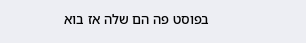בפוסט פה הם שלה אז בוא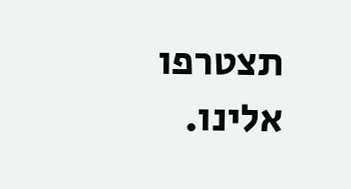תצטרפו אלינו.